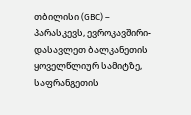თბილისი (GBC) – პარასკევს, ევროკავშირი-დასავლეთ ბალკანეთის ყოველწლიურ სამიტზე, საფრანგეთის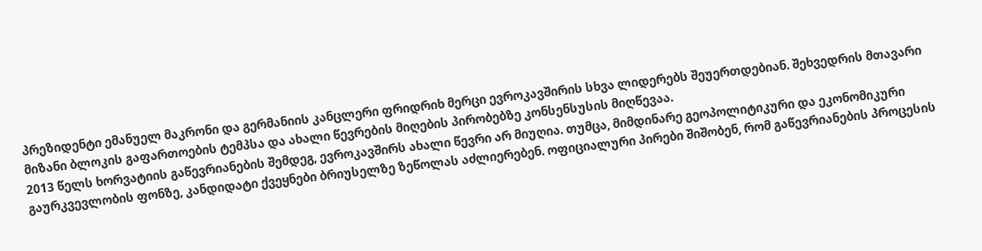პრეზიდენტი ემანუელ მაკრონი და გერმანიის კანცლერი ფრიდრიხ მერცი ევროკავშირის სხვა ლიდერებს შეუერთდებიან. შეხვედრის მთავარი მიზანი ბლოკის გაფართოების ტემპსა და ახალი წევრების მიღების პირობებზე კონსენსუსის მიღწევაა.
2013 წელს ხორვატიის გაწევრიანების შემდეგ, ევროკავშირს ახალი წევრი არ მიუღია. თუმცა, მიმდინარე გეოპოლიტიკური და ეკონომიკური გაურკვევლობის ფონზე, კანდიდატი ქვეყნები ბრიუსელზე ზეწოლას აძლიერებენ. ოფიციალური პირები შიშობენ, რომ გაწევრიანების პროცესის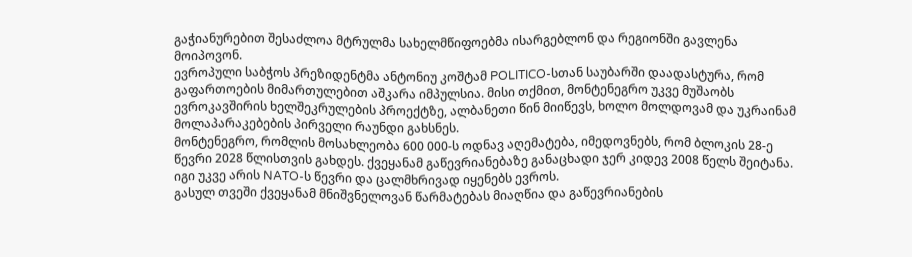გაჭიანურებით შესაძლოა მტრულმა სახელმწიფოებმა ისარგებლონ და რეგიონში გავლენა მოიპოვონ.
ევროპული საბჭოს პრეზიდენტმა ანტონიუ კოშტამ POLITICO-სთან საუბარში დაადასტურა, რომ გაფართოების მიმართულებით აშკარა იმპულსია. მისი თქმით, მონტენეგრო უკვე მუშაობს ევროკავშირის ხელშეკრულების პროექტზე, ალბანეთი წინ მიიწევს, ხოლო მოლდოვამ და უკრაინამ მოლაპარაკებების პირველი რაუნდი გახსნეს.
მონტენეგრო, რომლის მოსახლეობა 600 000-ს ოდნავ აღემატება, იმედოვნებს, რომ ბლოკის 28-ე წევრი 2028 წლისთვის გახდეს. ქვეყანამ გაწევრიანებაზე განაცხადი ჯერ კიდევ 2008 წელს შეიტანა. იგი უკვე არის NATO-ს წევრი და ცალმხრივად იყენებს ევროს.
გასულ თვეში ქვეყანამ მნიშვნელოვან წარმატებას მიაღწია და გაწევრიანების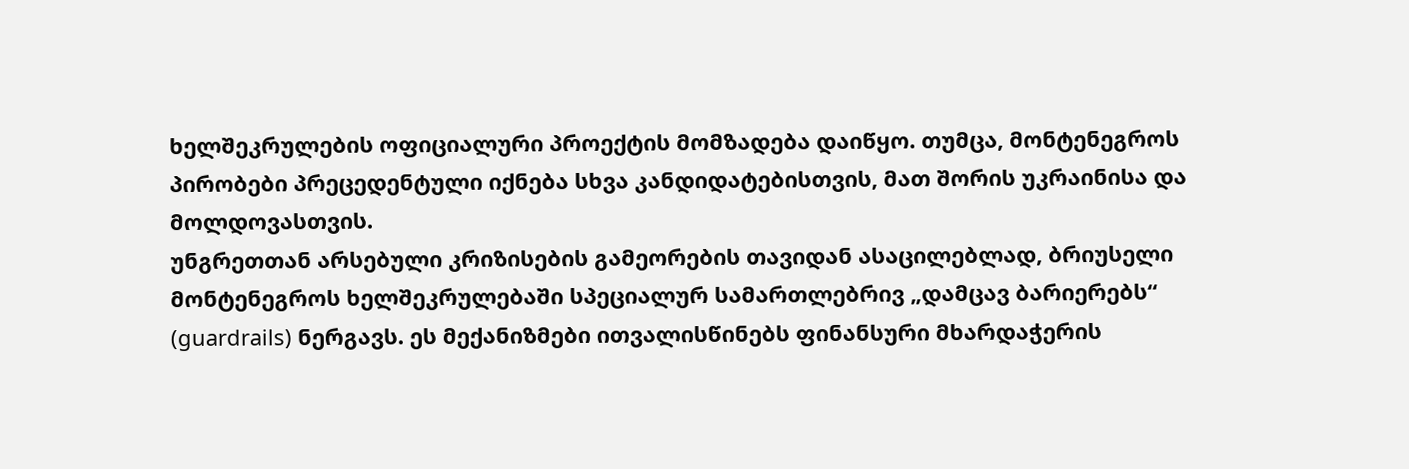ხელშეკრულების ოფიციალური პროექტის მომზადება დაიწყო. თუმცა, მონტენეგროს პირობები პრეცედენტული იქნება სხვა კანდიდატებისთვის, მათ შორის უკრაინისა და მოლდოვასთვის.
უნგრეთთან არსებული კრიზისების გამეორების თავიდან ასაცილებლად, ბრიუსელი მონტენეგროს ხელშეკრულებაში სპეციალურ სამართლებრივ „დამცავ ბარიერებს“ (guardrails) ნერგავს. ეს მექანიზმები ითვალისწინებს ფინანსური მხარდაჭერის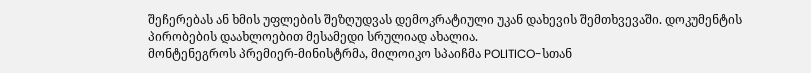შეჩერებას ან ხმის უფლების შეზღუდვას დემოკრატიული უკან დახევის შემთხვევაში. დოკუმენტის პირობების დაახლოებით მესამედი სრულიად ახალია.
მონტენეგროს პრემიერ-მინისტრმა, მილოიკო სპაიჩმა POLITICO-სთან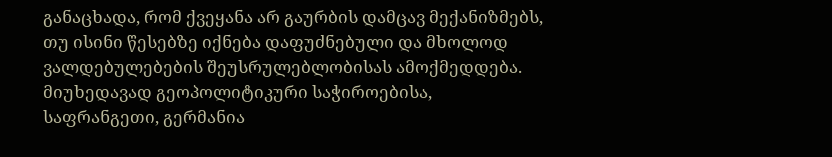განაცხადა, რომ ქვეყანა არ გაურბის დამცავ მექანიზმებს, თუ ისინი წესებზე იქნება დაფუძნებული და მხოლოდ ვალდებულებების შეუსრულებლობისას ამოქმედდება.
მიუხედავად გეოპოლიტიკური საჭიროებისა, საფრანგეთი, გერმანია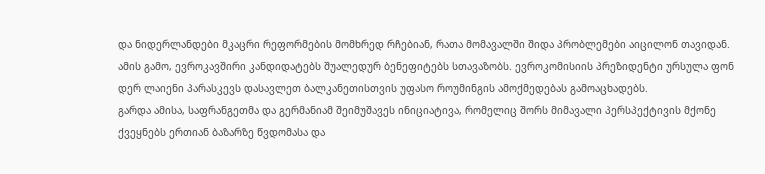და ნიდერლანდები მკაცრი რეფორმების მომხრედ რჩებიან, რათა მომავალში შიდა პრობლემები აიცილონ თავიდან.
ამის გამო, ევროკავშირი კანდიდატებს შუალედურ ბენეფიტებს სთავაზობს. ევროკომისიის პრეზიდენტი ურსულა ფონ დერ ლაიენი პარასკევს დასავლეთ ბალკანეთისთვის უფასო როუმინგის ამოქმედებას გამოაცხადებს.
გარდა ამისა, საფრანგეთმა და გერმანიამ შეიმუშავეს ინიციატივა, რომელიც შორს მიმავალი პერსპექტივის მქონე ქვეყნებს ერთიან ბაზარზე წვდომასა და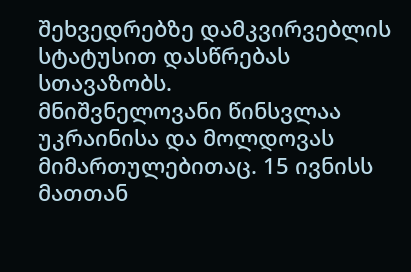შეხვედრებზე დამკვირვებლის სტატუსით დასწრებას სთავაზობს.
მნიშვნელოვანი წინსვლაა უკრაინისა და მოლდოვას მიმართულებითაც. 15 ივნისს მათთან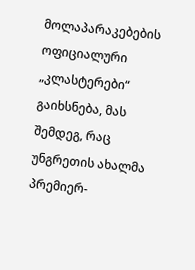მოლაპარაკებების ოფიციალური „კლასტერები“ გაიხსნება, მას შემდეგ, რაც უნგრეთის ახალმა პრემიერ-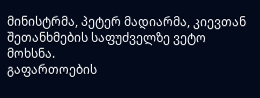მინისტრმა, პეტერ მადიარმა, კიევთან შეთანხმების საფუძველზე ვეტო მოხსნა.
გაფართოების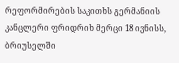რეფორმირების საკითხს გერმანიის კანცლერი ფრიდრიხ მერცი 18 ივნისს, ბრიუსელში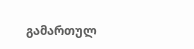გამართულ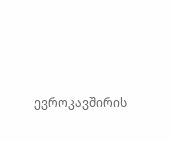ევროკავშირის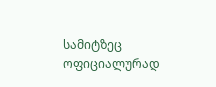სამიტზეც ოფიციალურად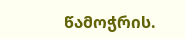წამოჭრის.